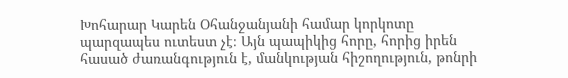Խոհարար Կարեն Օհանջանյանի համար կորկոտը պարզապես ուտեստ չէ։ Այն պապիկից հորը, հորից իրեն հասած ժառանգություն է, մանկության հիշողություն, թոնրի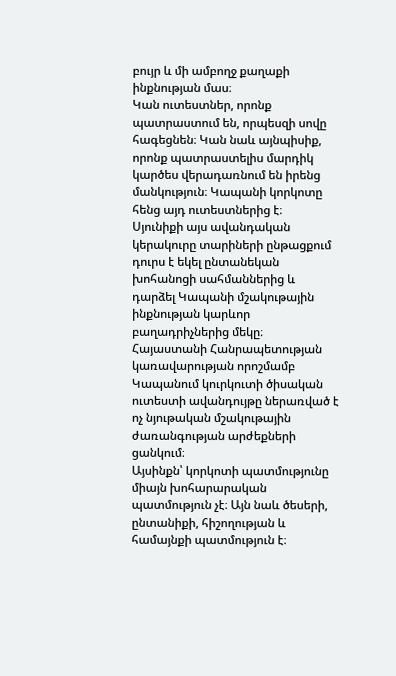բույր և մի ամբողջ քաղաքի ինքնության մաս։
Կան ուտեստներ, որոնք պատրաստում են, որպեսզի սովը հագեցնեն։ Կան նաև այնպիսիք, որոնք պատրաստելիս մարդիկ կարծես վերադառնում են իրենց մանկություն։ Կապանի կորկոտը հենց այդ ուտեստներից է։
Սյունիքի այս ավանդական կերակուրը տարիների ընթացքում դուրս է եկել ընտանեկան խոհանոցի սահմաններից և դարձել Կապանի մշակութային ինքնության կարևոր բաղադրիչներից մեկը։ Հայաստանի Հանրապետության կառավարության որոշմամբ Կապանում կուրկուտի ծիսական ուտեստի ավանդույթը ներառված է ոչ նյութական մշակութային ժառանգության արժեքների ցանկում։
Այսինքն՝ կորկոտի պատմությունը միայն խոհարարական պատմություն չէ։ Այն նաև ծեսերի, ընտանիքի, հիշողության և համայնքի պատմություն է։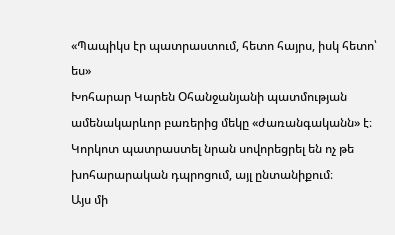«Պապիկս էր պատրաստում, հետո հայրս, իսկ հետո՝ ես»
Խոհարար Կարեն Օհանջանյանի պատմության ամենակարևոր բառերից մեկը «ժառանգականն» է։
Կորկոտ պատրաստել նրան սովորեցրել են ոչ թե խոհարարական դպրոցում, այլ ընտանիքում։
Այս մի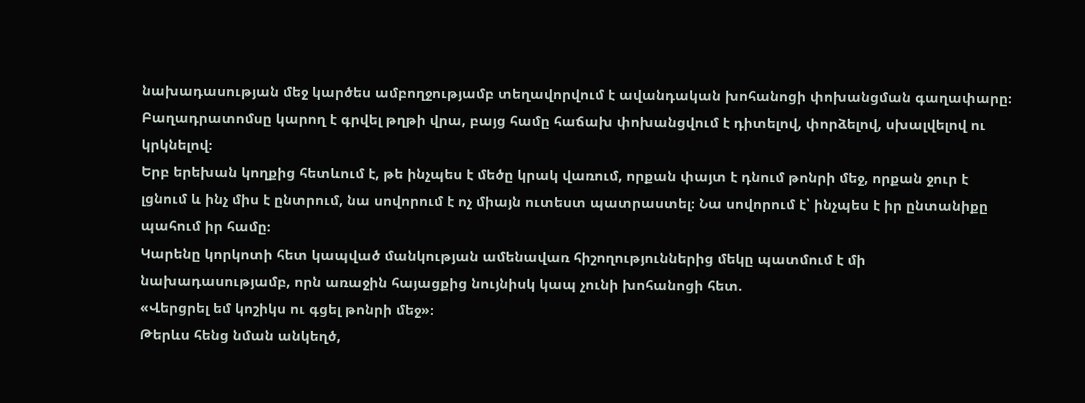նախադասության մեջ կարծես ամբողջությամբ տեղավորվում է ավանդական խոհանոցի փոխանցման գաղափարը։ Բաղադրատոմսը կարող է գրվել թղթի վրա, բայց համը հաճախ փոխանցվում է դիտելով, փորձելով, սխալվելով ու կրկնելով։
Երբ երեխան կողքից հետևում է, թե ինչպես է մեծը կրակ վառում, որքան փայտ է դնում թոնրի մեջ, որքան ջուր է լցնում և ինչ միս է ընտրում, նա սովորում է ոչ միայն ուտեստ պատրաստել։ Նա սովորում է՝ ինչպես է իր ընտանիքը պահում իր համը։
Կարենը կորկոտի հետ կապված մանկության ամենավառ հիշողություններից մեկը պատմում է մի նախադասությամբ, որն առաջին հայացքից նույնիսկ կապ չունի խոհանոցի հետ.
«Վերցրել եմ կոշիկս ու գցել թոնրի մեջ»։
Թերևս հենց նման անկեղծ,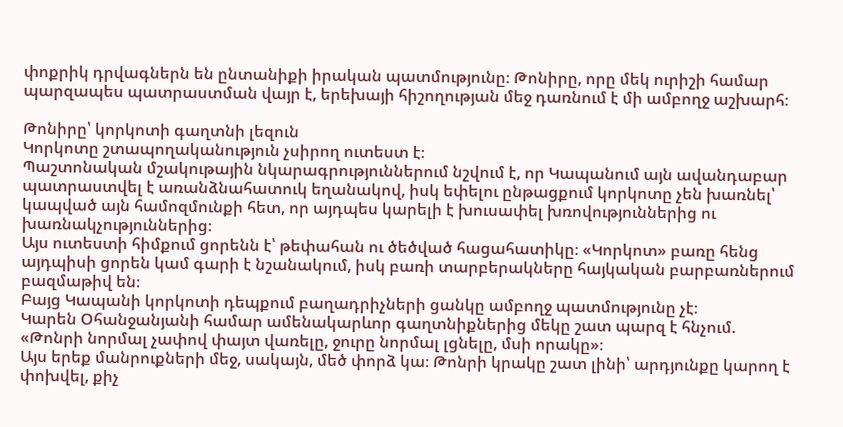փոքրիկ դրվագներն են ընտանիքի իրական պատմությունը։ Թոնիրը, որը մեկ ուրիշի համար պարզապես պատրաստման վայր է, երեխայի հիշողության մեջ դառնում է մի ամբողջ աշխարհ։

Թոնիրը՝ կորկոտի գաղտնի լեզուն
Կորկոտը շտապողականություն չսիրող ուտեստ է։
Պաշտոնական մշակութային նկարագրություններում նշվում է, որ Կապանում այն ավանդաբար պատրաստվել է առանձնահատուկ եղանակով, իսկ եփելու ընթացքում կորկոտը չեն խառնել՝ կապված այն համոզմունքի հետ, որ այդպես կարելի է խուսափել խռովություններից ու խառնակչություններից։
Այս ուտեստի հիմքում ցորենն է՝ թեփահան ու ծեծված հացահատիկը։ «Կորկոտ» բառը հենց այդպիսի ցորեն կամ գարի է նշանակում, իսկ բառի տարբերակները հայկական բարբառներում բազմաթիվ են։
Բայց Կապանի կորկոտի դեպքում բաղադրիչների ցանկը ամբողջ պատմությունը չէ։
Կարեն Օհանջանյանի համար ամենակարևոր գաղտնիքներից մեկը շատ պարզ է հնչում.
«Թոնրի նորմալ չափով փայտ վառելը, ջուրը նորմալ լցնելը, մսի որակը»։
Այս երեք մանրուքների մեջ, սակայն, մեծ փորձ կա։ Թոնրի կրակը շատ լինի՝ արդյունքը կարող է փոխվել, քիչ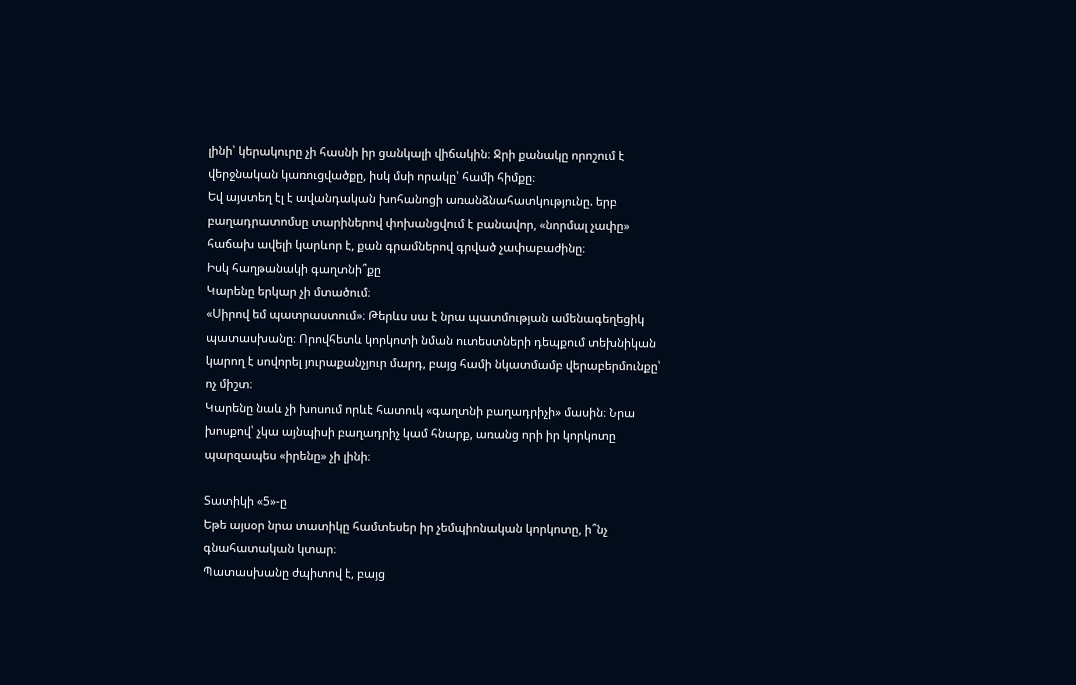լինի՝ կերակուրը չի հասնի իր ցանկալի վիճակին։ Ջրի քանակը որոշում է վերջնական կառուցվածքը, իսկ մսի որակը՝ համի հիմքը։
Եվ այստեղ էլ է ավանդական խոհանոցի առանձնահատկությունը. երբ բաղադրատոմսը տարիներով փոխանցվում է բանավոր, «նորմալ չափը» հաճախ ավելի կարևոր է, քան գրամներով գրված չափաբաժինը։
Իսկ հաղթանակի գաղտնի՞քը
Կարենը երկար չի մտածում։
«Սիրով եմ պատրաստում»։ Թերևս սա է նրա պատմության ամենագեղեցիկ պատասխանը։ Որովհետև կորկոտի նման ուտեստների դեպքում տեխնիկան կարող է սովորել յուրաքանչյուր մարդ, բայց համի նկատմամբ վերաբերմունքը՝ ոչ միշտ։
Կարենը նաև չի խոսում որևէ հատուկ «գաղտնի բաղադրիչի» մասին։ Նրա խոսքով՝ չկա այնպիսի բաղադրիչ կամ հնարք, առանց որի իր կորկոտը պարզապես «իրենը» չի լինի։

Տատիկի «5»-ը
Եթե այսօր նրա տատիկը համտեսեր իր չեմպիոնական կորկոտը, ի՞նչ գնահատական կտար։
Պատասխանը ժպիտով է, բայց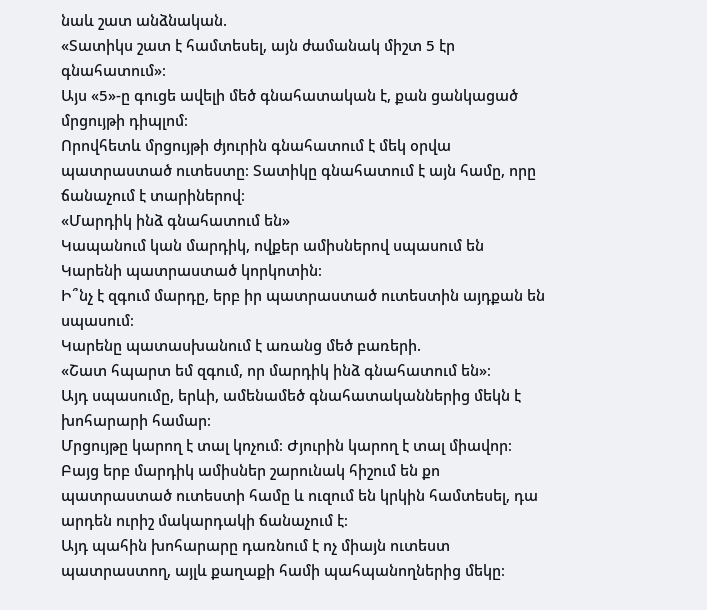նաև շատ անձնական.
«Տատիկս շատ է համտեսել, այն ժամանակ միշտ 5 էր գնահատում»։
Այս «5»-ը գուցե ավելի մեծ գնահատական է, քան ցանկացած մրցույթի դիպլոմ։
Որովհետև մրցույթի ժյուրին գնահատում է մեկ օրվա պատրաստած ուտեստը։ Տատիկը գնահատում է այն համը, որը ճանաչում է տարիներով։
«Մարդիկ ինձ գնահատում են»
Կապանում կան մարդիկ, ովքեր ամիսներով սպասում են Կարենի պատրաստած կորկոտին։
Ի՞նչ է զգում մարդը, երբ իր պատրաստած ուտեստին այդքան են սպասում։
Կարենը պատասխանում է առանց մեծ բառերի.
«Շատ հպարտ եմ զգում, որ մարդիկ ինձ գնահատում են»։
Այդ սպասումը, երևի, ամենամեծ գնահատականներից մեկն է խոհարարի համար։
Մրցույթը կարող է տալ կոչում։ Ժյուրին կարող է տալ միավոր։ Բայց երբ մարդիկ ամիսներ շարունակ հիշում են քո պատրաստած ուտեստի համը և ուզում են կրկին համտեսել, դա արդեն ուրիշ մակարդակի ճանաչում է։
Այդ պահին խոհարարը դառնում է ոչ միայն ուտեստ պատրաստող, այլև քաղաքի համի պահպանողներից մեկը։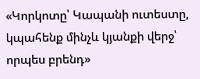«Կորկոտը՝ Կապանի ուտեստը, կպահենք մինչև կյանքի վերջ՝ որպես բրենդ»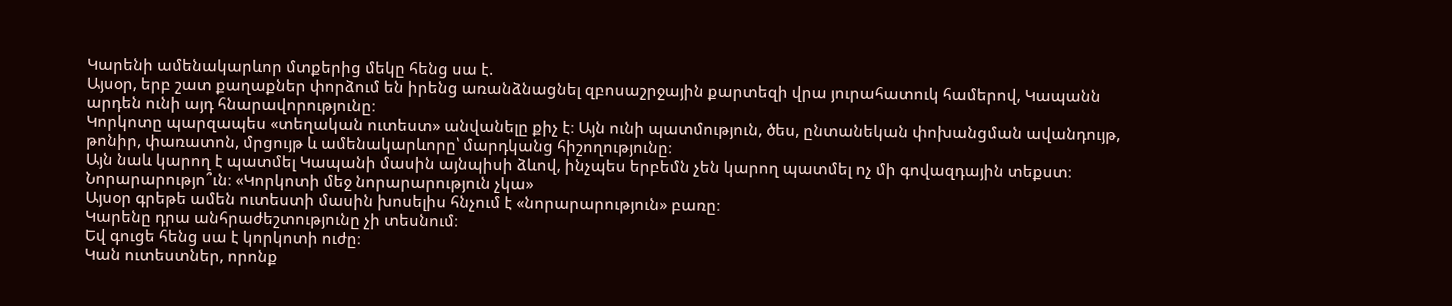Կարենի ամենակարևոր մտքերից մեկը հենց սա է.
Այսօր, երբ շատ քաղաքներ փորձում են իրենց առանձնացնել զբոսաշրջային քարտեզի վրա յուրահատուկ համերով, Կապանն արդեն ունի այդ հնարավորությունը։
Կորկոտը պարզապես «տեղական ուտեստ» անվանելը քիչ է։ Այն ունի պատմություն, ծես, ընտանեկան փոխանցման ավանդույթ, թոնիր, փառատոն, մրցույթ և ամենակարևորը՝ մարդկանց հիշողությունը։
Այն նաև կարող է պատմել Կապանի մասին այնպիսի ձևով, ինչպես երբեմն չեն կարող պատմել ոչ մի գովազդային տեքստ։
Նորարարությո՞ւն։ «Կորկոտի մեջ նորարարություն չկա»
Այսօր գրեթե ամեն ուտեստի մասին խոսելիս հնչում է «նորարարություն» բառը։
Կարենը դրա անհրաժեշտությունը չի տեսնում։
Եվ գուցե հենց սա է կորկոտի ուժը։
Կան ուտեստներ, որոնք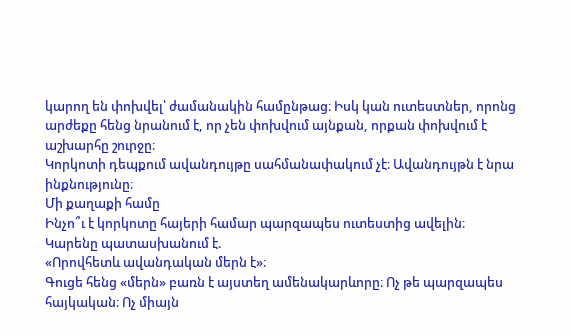կարող են փոխվել՝ ժամանակին համընթաց։ Իսկ կան ուտեստներ, որոնց արժեքը հենց նրանում է, որ չեն փոխվում այնքան, որքան փոխվում է աշխարհը շուրջը։
Կորկոտի դեպքում ավանդույթը սահմանափակում չէ։ Ավանդույթն է նրա ինքնությունը։
Մի քաղաքի համը
Ինչո՞ւ է կորկոտը հայերի համար պարզապես ուտեստից ավելին։
Կարենը պատասխանում է.
«Որովհետև ավանդական մերն է»։
Գուցե հենց «մերն» բառն է այստեղ ամենակարևորը։ Ոչ թե պարզապես հայկական։ Ոչ միայն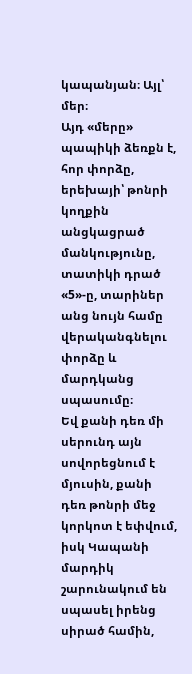կապանյան։ Այլ՝ մեր։
Այդ «մերը» պապիկի ձեռքն է, հոր փորձը, երեխայի՝ թոնրի կողքին անցկացրած մանկությունը, տատիկի դրած «5»-ը, տարիներ անց նույն համը վերականգնելու փորձը և մարդկանց սպասումը։
Եվ քանի դեռ մի սերունդ այն սովորեցնում է մյուսին, քանի դեռ թոնրի մեջ կորկոտ է եփվում, իսկ Կապանի մարդիկ շարունակում են սպասել իրենց սիրած համին,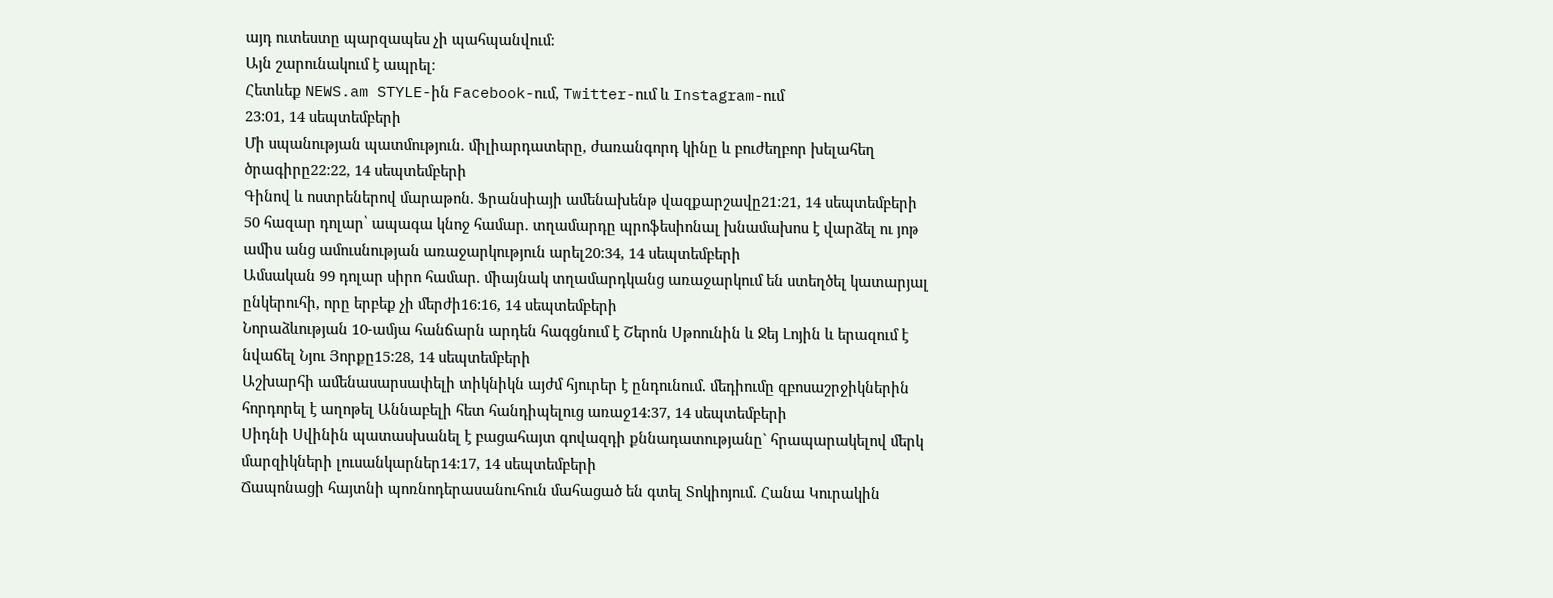այդ ուտեստը պարզապես չի պահպանվում։
Այն շարունակում է ապրել։
Հետևեք NEWS.am STYLE-ին Facebook-ում, Twitter-ում և Instagram-ում
23:01, 14 սեպտեմբերի
Մի սպանության պատմություն. միլիարդատերը, ժառանգորդ կինը և բուժեղբոր խելահեղ ծրագիրը22:22, 14 սեպտեմբերի
Գինով և ոստրեներով մարաթոն. Ֆրանսիայի ամենախենթ վազքարշավը21:21, 14 սեպտեմբերի
50 հազար դոլար՝ ապագա կնոջ համար. տղամարդը պրոֆեսիոնալ խնամախոս է վարձել ու յոթ ամիս անց ամուսնության առաջարկություն արել20:34, 14 սեպտեմբերի
Ամսական 99 դոլար սիրո համար. միայնակ տղամարդկանց առաջարկում են ստեղծել կատարյալ ընկերուհի, որը երբեք չի մերժի16:16, 14 սեպտեմբերի
Նորաձևության 10-ամյա հանճարն արդեն հագցնում է Շերոն Սթոունին և Ջեյ Լոյին և երազում է նվաճել Նյու Յորքը15:28, 14 սեպտեմբերի
Աշխարհի ամենասարսափելի տիկնիկն այժմ հյուրեր է ընդունում. մեդիումը զբոսաշրջիկներին հորդորել է աղոթել Աննաբելի հետ հանդիպելուց առաջ14:37, 14 սեպտեմբերի
Սիդնի Սվինին պատասխանել է բացահայտ գովազդի քննադատությանը` հրապարակելով մերկ մարզիկների լուսանկարներ14:17, 14 սեպտեմբերի
Ճապոնացի հայտնի պոռնոդերասանուհուն մահացած են գտել Տոկիոյում. Հանա Կուրակին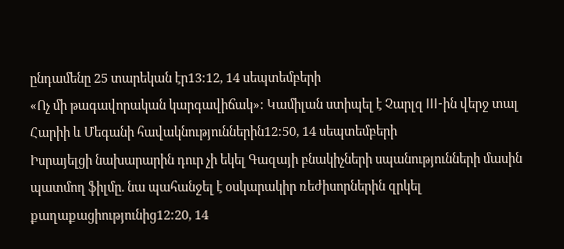ընդամենը 25 տարեկան էր13:12, 14 սեպտեմբերի
«Ոչ մի թագավորական կարգավիճակ»: Կամիլան ստիպել է Չարլզ III-ին վերջ տալ Հարիի և Մեգանի հավակնություններին12:50, 14 սեպտեմբերի
Իսրայելցի նախարարին դուր չի եկել Գազայի բնակիչների սպանությունների մասին պատմող ֆիլմը. նա պահանջել է օսկարակիր ռեժիսորներին զրկել քաղաքացիությունից12:20, 14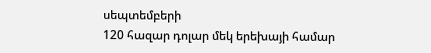սեպտեմբերի
120 հազար դոլար մեկ երեխայի համար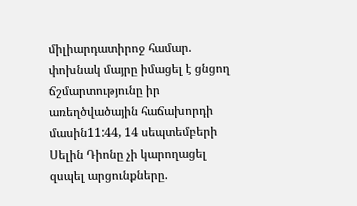միլիարդատիրոջ համար. փոխնակ մայրը իմացել է ցնցող ճշմարտությունը իր առեղծվածային հաճախորդի մասին11:44, 14 սեպտեմբերի
Սելին Դիոնը չի կարողացել զսպել արցունքները.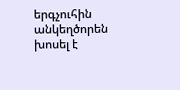երգչուհին անկեղծորեն խոսել է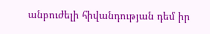անբուժելի հիվանդության դեմ իր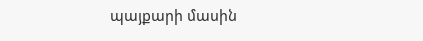պայքարի մասին